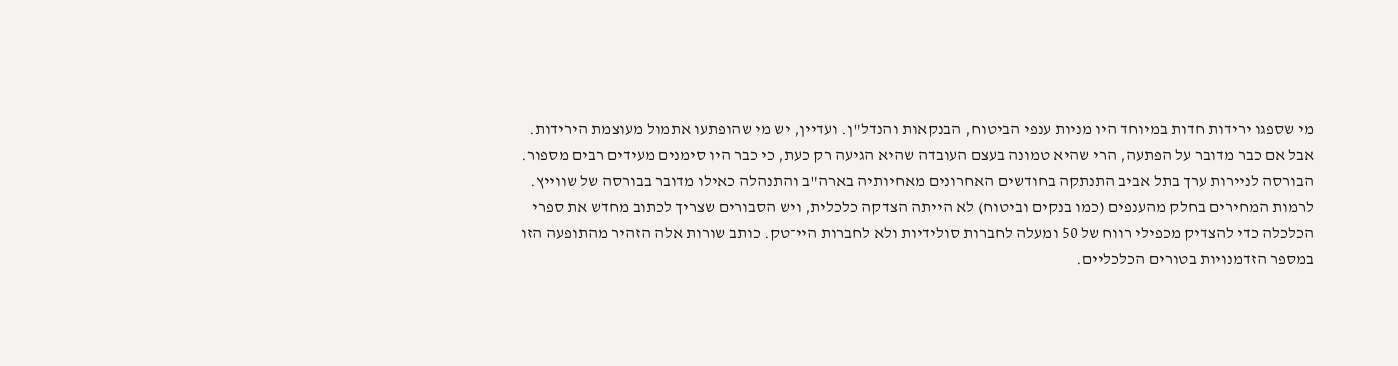מי שספגו ירידות חדות במיוחד היו מניות ענפי הביטוח, הבנקאות והנדל"ן. ועדיין, יש מי שהופתעו אתמול מעוצמת הירידות. אבל אם כבר מדובר על הפתעה, הרי שהיא טמונה בעצם העובדה שהיא הגיעה רק כעת, כי כבר היו סימנים מעידים רבים מספור.
הבורסה לניירות ערך בתל אביב התנתקה בחודשים האחרונים מאחיותיה בארה"ב והתנהלה כאילו מדובר בבורסה של שווייץ. לרמות המחירים בחלק מהענפים (כמו בנקים וביטוח) לא הייתה הצדקה כלכלית, ויש הסבורים שצריך לכתוב מחדש את ספרי הכלכלה כדי להצדיק מכפילי רווח של 50 ומעלה לחברות סולידיות ולא לחברות היי־טק. כותב שורות אלה הזהיר מהתופעה הזו במספר הזדמנויות בטורים הכלכליים.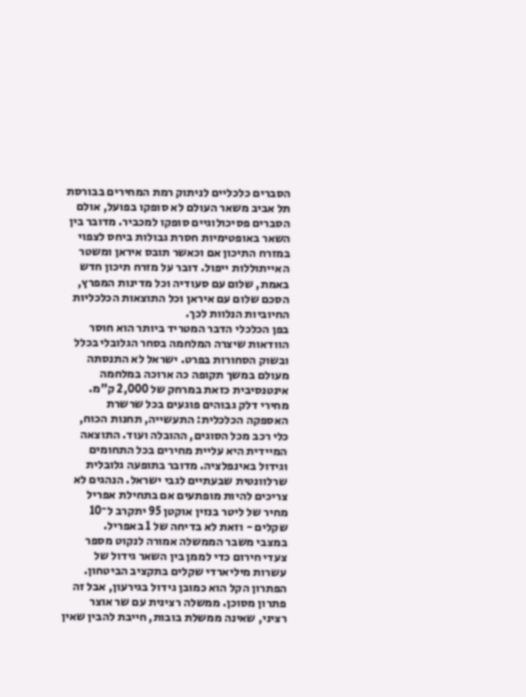הסברים כלכליים לניתוק רמת המחירים בבורסת תל אביב משאר העולם לא סופקו בפועל, אולם הסברים פסיכולוגיים סופקו למכביר. מדובר בין השאר באופטימיות חסרת גבולות ביחס לצפוי במזרח התיכון אם וכאשר תובס איראן ומשטר האייתוללות ייפול. דובר על מזרח תיכון חדש באמת, שלום עם סעודיה וכל מדינות המפרץ, הסכם שלום עם איראן וכל התוצאות הכלכליות החיוביות הנלוות לכך.
בפן הכלכלי הדבר המטריד ביותר הוא חוסר הוודאות שיצרה המלחמה בסחר הגלובלי בכלל ובשוק הסחורות בפרט. ישראל לא התנסתה מעולם במשך תקופה כה ארוכה במלחמה אינטנסיבית כזאת במרחק של 2,000 ק"מ.
מחירי דלק גבוהים פוגעים בכל שרשרת האספקה הכלכלית: התעשייה, תחנות הכוח, כלי רכב מכל הסוגים, ההובלה ועוד. התוצאה המיידית היא עליית מחירים בכל התחומים וגידול באינפלציה. מדובר בתופעה גלובלית שרלוונטית שבעתיים לגבי ישראל. הנהגים לא צריכים להיות מופתעים אם בתחילת אפריל מחיר של ליטר בנזין אוקטן 95 יתקרב ל־10 שקלים - וזאת לא בדיחה של 1 באפריל.
במצבי משבר הממשלה אמורה לנקוט מספר צעדי חירום כדי לממן בין השאר גידול של עשרות מיליארדי שקלים בתקציב הביטחון. הפתרון הקל הוא כמובן גידול בגירעון, אבל זה פתרון מסוכן. ממשלה רצינית עם שר אוצר רציני, שאינה ממשלת בובות, חייבת להבין שאין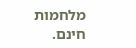מלחמות חינם.